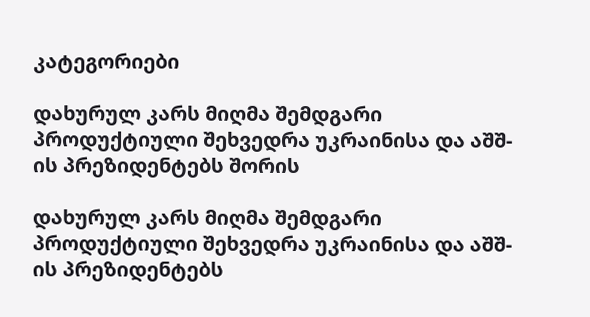კატეგორიები

დახურულ კარს მიღმა შემდგარი პროდუქტიული შეხვედრა უკრაინისა და აშშ-ის პრეზიდენტებს შორის

დახურულ კარს მიღმა შემდგარი პროდუქტიული შეხვედრა უკრაინისა და აშშ-ის პრეზიდენტებს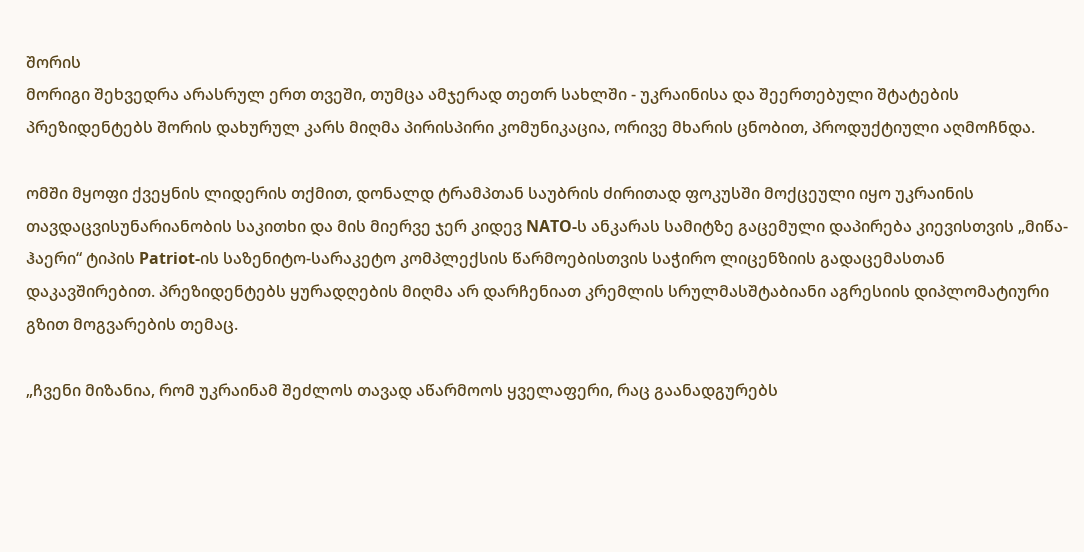შორის
მორიგი შეხვედრა არასრულ ერთ თვეში, თუმცა ამჯერად თეთრ სახლში - უკრაინისა და შეერთებული შტატების პრეზიდენტებს შორის დახურულ კარს მიღმა პირისპირი კომუნიკაცია, ორივე მხარის ცნობით, პროდუქტიული აღმოჩნდა.

ომში მყოფი ქვეყნის ლიდერის თქმით, დონალდ ტრამპთან საუბრის ძირითად ფოკუსში მოქცეული იყო უკრაინის თავდაცვისუნარიანობის საკითხი და მის მიერვე ჯერ კიდევ NATO-ს ანკარას სამიტზე გაცემული დაპირება კიევისთვის „მიწა-ჰაერი“ ტიპის Patriot-ის საზენიტო-სარაკეტო კომპლექსის წარმოებისთვის საჭირო ლიცენზიის გადაცემასთან დაკავშირებით. პრეზიდენტებს ყურადღების მიღმა არ დარჩენიათ კრემლის სრულმასშტაბიანი აგრესიის დიპლომატიური გზით მოგვარების თემაც.

„ჩვენი მიზანია, რომ უკრაინამ შეძლოს თავად აწარმოოს ყველაფერი, რაც გაანადგურებს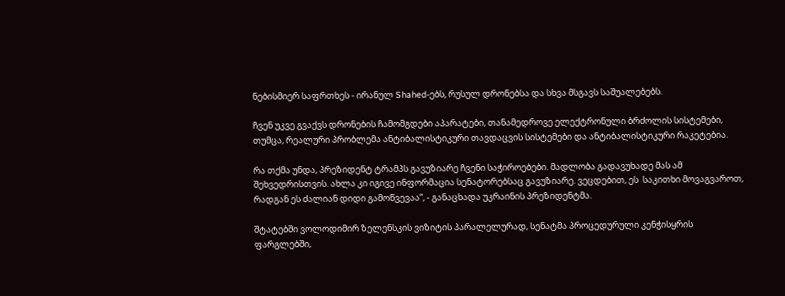ნებისმიერ საფრთხეს - ირანულ Shahed-ებს, რუსულ დრონებსა და სხვა მსგავს საშუალებებს.

ჩვენ უკვე გვაქვს დრონების ჩამომგდები აპარატები, თანამედროვე ელექტრონული ბრძოლის სისტემები, თუმცა, რეალური პრობლემა ანტიბალისტიკური თავდაცვის სისტემები და ანტიბალისტიკური რაკეტებია.

რა თქმა უნდა, პრეზიდენტ ტრამპს გავუზიარე ჩვენი საჭიროებები. მადლობა გადავუხადე მას ამ შეხვედრისთვის. ახლა კი იგივე ინფორმაცია სენატორებსაც გავუზიარე. ვეცდებით, ეს  საკითხი მოვაგვაროთ, რადგან ეს ძალიან დიდი გამოწვევაა“, - განაცხადა უკრაინის პრეზიდენტმა.

შტატებში ვოლოდიმირ ზელენსკის ვიზიტის პარალელურად, სენატმა პროცედურული კენჭისყრის ფარგლებში,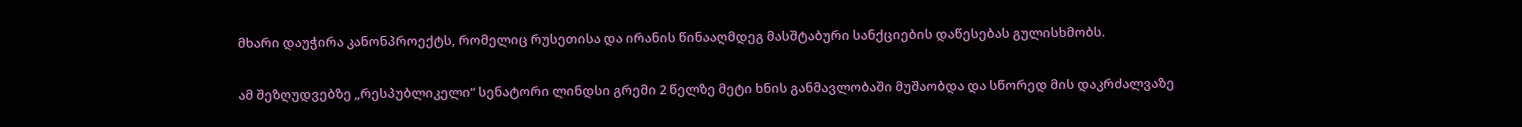მხარი დაუჭირა კანონპროექტს, რომელიც რუსეთისა და ირანის წინააღმდეგ მასშტაბური სანქციების დაწესებას გულისხმობს.

ამ შეზღუდვებზე „რესპუბლიკელი“ სენატორი ლინდსი გრემი 2 წელზე მეტი ხნის განმავლობაში მუშაობდა და სწორედ მის დაკრძალვაზე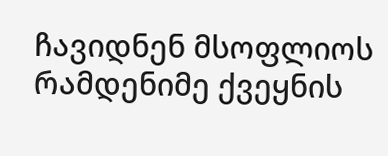ჩავიდნენ მსოფლიოს რამდენიმე ქვეყნის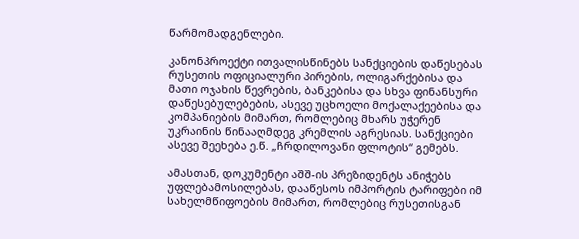წარმომადგენლები.

კანონპროექტი ითვალისწინებს სანქციების დაწესებას რუსეთის ოფიციალური პირების, ოლიგარქებისა და მათი ოჯახის წევრების, ბანკებისა და სხვა ფინანსური დაწესებულებების, ასევე უცხოელი მოქალაქეებისა და კომპანიების მიმართ, რომლებიც მხარს უჭერენ უკრაინის წინააღმდეგ კრემლის აგრესიას. სანქციები ასევე შეეხება ე.წ. „ჩრდილოვანი ფლოტის“ გემებს.

ამასთან, დოკუმენტი აშშ-ის პრეზიდენტს ანიჭებს უფლებამოსილებას, დააწესოს იმპორტის ტარიფები იმ სახელმწიფოების მიმართ, რომლებიც რუსეთისგან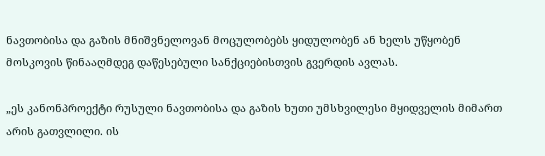ნავთობისა და გაზის მნიშვნელოვან მოცულობებს ყიდულობენ ან ხელს უწყობენ მოსკოვის წინააღმდეგ დაწესებული სანქციებისთვის გვერდის ავლას.

„ეს კანონპროექტი რუსული ნავთობისა და გაზის ხუთი უმსხვილესი მყიდველის მიმართ არის გათვლილი. ის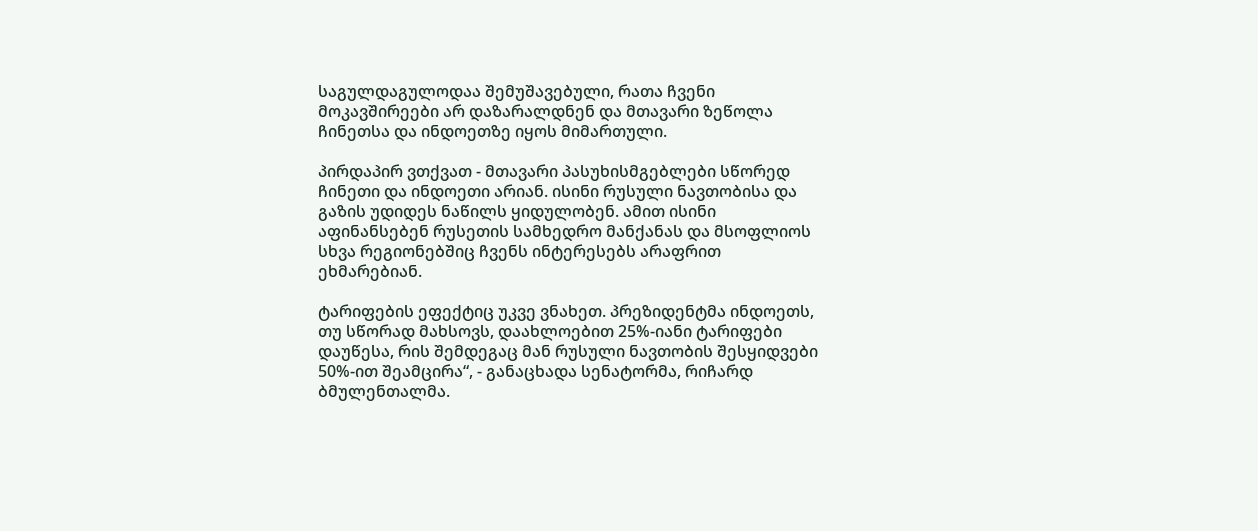საგულდაგულოდაა შემუშავებული, რათა ჩვენი მოკავშირეები არ დაზარალდნენ და მთავარი ზეწოლა ჩინეთსა და ინდოეთზე იყოს მიმართული.

პირდაპირ ვთქვათ - მთავარი პასუხისმგებლები სწორედ ჩინეთი და ინდოეთი არიან. ისინი რუსული ნავთობისა და გაზის უდიდეს ნაწილს ყიდულობენ. ამით ისინი აფინანსებენ რუსეთის სამხედრო მანქანას და მსოფლიოს სხვა რეგიონებშიც ჩვენს ინტერესებს არაფრით ეხმარებიან.

ტარიფების ეფექტიც უკვე ვნახეთ. პრეზიდენტმა ინდოეთს, თუ სწორად მახსოვს, დაახლოებით 25%-იანი ტარიფები დაუწესა, რის შემდეგაც მან რუსული ნავთობის შესყიდვები 50%-ით შეამცირა“, - განაცხადა სენატორმა, რიჩარდ ბმულენთალმა.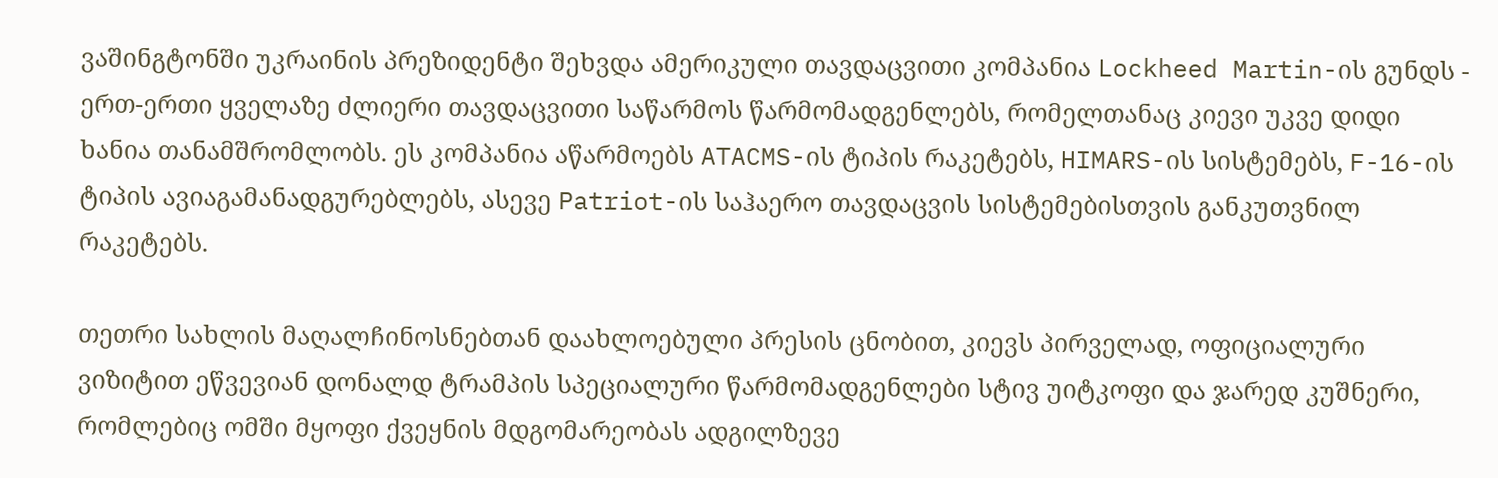ვაშინგტონში უკრაინის პრეზიდენტი შეხვდა ამერიკული თავდაცვითი კომპანია Lockheed Martin-ის გუნდს - ერთ-ერთი ყველაზე ძლიერი თავდაცვითი საწარმოს წარმომადგენლებს, რომელთანაც კიევი უკვე დიდი ხანია თანამშრომლობს. ეს კომპანია აწარმოებს ATACMS-ის ტიპის რაკეტებს, HIMARS-ის სისტემებს, F-16-ის ტიპის ავიაგამანადგურებლებს, ასევე Patriot-ის საჰაერო თავდაცვის სისტემებისთვის განკუთვნილ რაკეტებს.

თეთრი სახლის მაღალჩინოსნებთან დაახლოებული პრესის ცნობით, კიევს პირველად, ოფიციალური ვიზიტით ეწვევიან დონალდ ტრამპის სპეციალური წარმომადგენლები სტივ უიტკოფი და ჯარედ კუშნერი, რომლებიც ომში მყოფი ქვეყნის მდგომარეობას ადგილზევე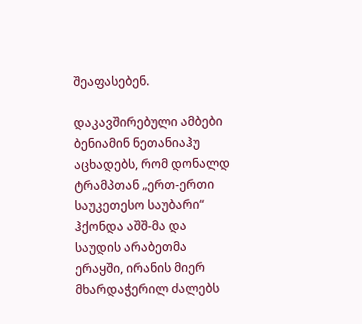შეაფასებენ.

დაკავშირებული ამბები
ბენიამინ ნეთანიაჰუ აცხადებს, რომ დონალდ ტრამპთან „ერთ-ერთი საუკეთესო საუბარი“ ჰქონდა აშშ-მა და საუდის არაბეთმა ერაყში, ირანის მიერ მხარდაჭერილ ძალებს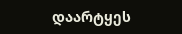დაარტყეს